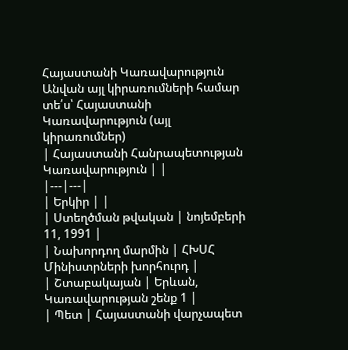Հայաստանի Կառավարություն
Անվան այլ կիրառումների համար տե՛ս՝ Հայաստանի Կառավարություն (այլ կիրառումներ)
| Հայաստանի Հանրապետության Կառավարություն | |
|---|---|
| Երկիր | |
| Ստեղծման թվական | նոյեմբերի 11, 1991 |
| Նախորդող մարմին | ՀԽՍՀ Մինիստրների խորհուրդ |
| Շտաբակայան | Երևան, Կառավարության շենք 1 |
| Պետ | Հայաստանի վարչապետ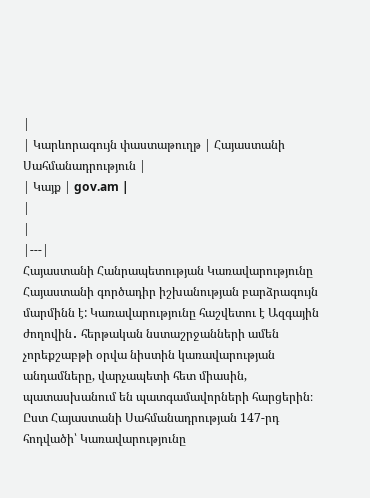|
| Կարևորագույն փաստաթուղթ | Հայաստանի Սահմանադրություն |
| Կայք | gov.am |
|
|
|---|
Հայաստանի Հանրապետության Կառավարությունը Հայաստանի գործադիր իշխանության բարձրագույն մարմինն է: Կառավարությունը հաշվետու է Ազգային ժողովին․ հերթական նստաշրջանների ամեն չորեքշաբթի օրվա նիստին կառավարության անդամները, վարչապետի հետ միասին, պատասխանում են պատգամավորների հարցերին։ Ըստ Հայաստանի Սահմանադրության 147-րդ հոդվածի՝ Կառավարությունը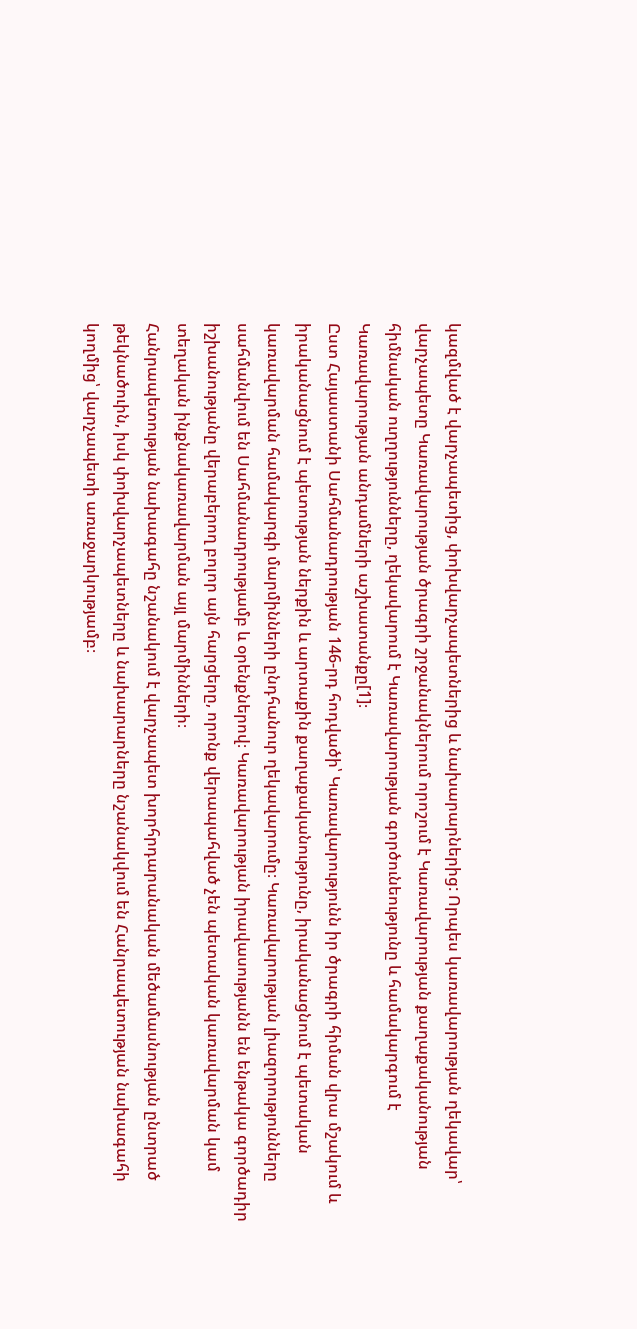կազմված է վարչապետից, փոխվարչապետներից և նախարարներից: Որպես կառավարության ղեկավար՝ վարչապետը Կառավարության ծրագրի շրջանակներում որոշում է Կառավարության քաղաքականության հիմնական ուղղությունները, ղեկավարում է Կառավարության գործունեությունը և համակարգում է Կառավարության անդամների աշխատանքը[1]։
Ըստ Հայաստանի Սահմանադրության 146-րդ հոդվածի՝ Կառավարությունն իր ծրագրի հիման վրա մշակում և իրականացնում է պետության ներքին և արտաքին քաղաքականությունը, իրականացնում է պետական կառավարման համակարգի մարմինների ընդհանուր ղեկավարումը։ Կառավարության լիազորությունները սահմանվում են Սահմանադրությամբ և օրենքներով։ Կառավարության իրավասությանն են ենթակա գործադիր իշխանությանը վերաբերող բոլոր այն հարցերը, որոնք վերապահված չեն պետական կառավարման կամ տեղական ինքնակառավարման այլ մարմինների։
Հանրապետության նախագահը նշանակում է վարչապետ խորհրդարանական մեծամասնության ընտրած թեկնածուին, իսկ փոխվարչապետները և նախարարները նշանակվում են Հանրապետության նախագահի կողմից՝ վարչապետի առաջարկությամբ։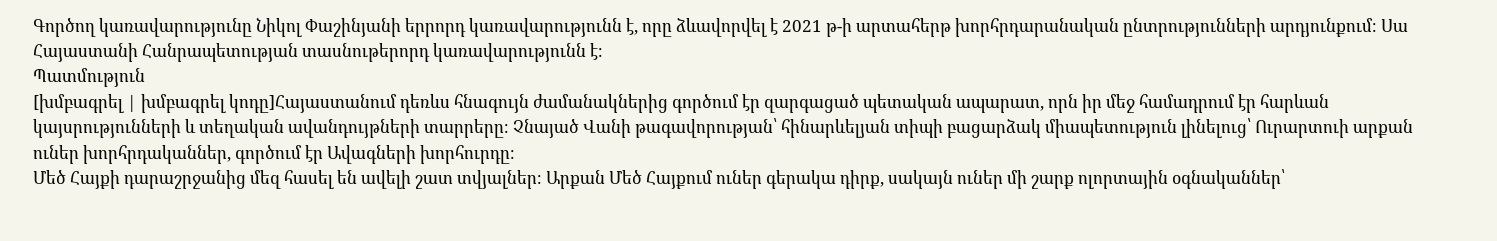Գործող կառավարությունը Նիկոլ Փաշինյանի երրորդ կառավարությունն է, որը ձևավորվել է 2021 թ-ի արտահերթ խորհրդարանական ընտրությունների արդյունքում։ Սա Հայաստանի Հանրապետության տասնութերորդ կառավարությունն է։
Պատմություն
[խմբագրել | խմբագրել կոդը]Հայաստանում դեռևս հնագույն ժամանակներից գործում էր զարգացած պետական ապարատ, որն իր մեջ համադրում էր հարևան կայսրությունների և տեղական ավանդույթների տարրերը։ Չնայած Վանի թագավորության՝ հինարևելյան տիպի բացարձակ միապետություն լինելուց՝ Ուրարտուի արքան ուներ խորհրդականներ, գործում էր Ավագների խորհուրդը։
Մեծ Հայքի դարաշրջանից մեզ հասել են ավելի շատ տվյալներ։ Արքան Մեծ Հայքում ուներ գերակա դիրք, սակայն ուներ մի շարք ոլորտային օգնականներ՝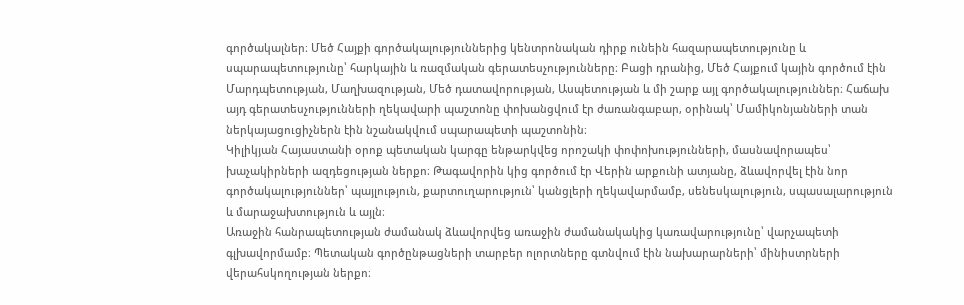գործակալներ։ Մեծ Հայքի գործակալություններից կենտրոնական դիրք ունեին հազարապետությունը և սպարապետությունը՝ հարկային և ռազմական գերատեսչությունները։ Բացի դրանից, Մեծ Հայքում կային գործում էին Մարդպետության, Մաղխազության, Մեծ դատավորության, Ասպետության և մի շարք այլ գործակալություններ։ Հաճախ այդ գերատեսչությունների ղեկավարի պաշտոնը փոխանցվում էր ժառանգաբար, օրինակ՝ Մամիկոնյանների տան ներկայացուցիչներն էին նշանակվում սպարապետի պաշտոնին։
Կիլիկյան Հայաստանի օրոք պետական կարգը ենթարկվեց որոշակի փոփոխությունների, մասնավորապես՝ խաչակիրների ազդեցության ներքո։ Թագավորին կից գործում էր Վերին արքունի ատյանը, ձևավորվել էին նոր գործակալություններ՝ պայլություն, քարտուղարություն՝ կանցլերի ղեկավարմամբ, սենեսկալություն, սպասալարություն և մարաջախտություն և այլն։
Առաջին հանրապետության ժամանակ ձևավորվեց առաջին ժամանակակից կառավարությունը՝ վարչապետի գլխավորմամբ։ Պետական գործընթացների տարբեր ոլորտները գտնվում էին նախարարների՝ մինիստրների վերահսկողության ներքո։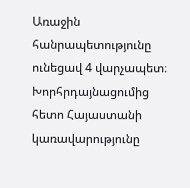Առաջին հանրապետությունը ունեցավ 4 վարչապետ։ Խորհրդայնացումից հետո Հայաստանի կառավարությունը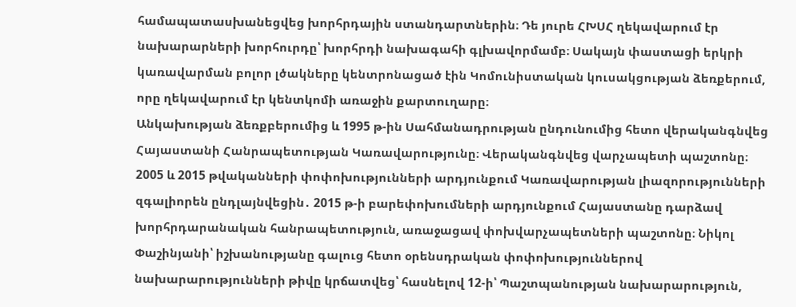համապատասխանեցվեց խորհրդային ստանդարտներին։ Դե յուրե ՀԽՍՀ ղեկավարում էր նախարարների խորհուրդը՝ խորհրդի նախագահի գլխավորմամբ։ Սակայն փաստացի երկրի կառավարման բոլոր լծակները կենտրոնացած էին Կոմունիստական կուսակցության ձեռքերում, որը ղեկավարում էր կենտկոմի առաջին քարտուղարը։
Անկախության ձեռքբերումից և 1995 թ-ին Սահմանադրության ընդունումից հետո վերականգնվեց Հայաստանի Հանրապետության Կառավարությունը։ Վերականգնվեց վարչապետի պաշտոնը։ 2005 և 2015 թվականների փոփոխությունների արդյունքում Կառավարության լիազորությունների զգալիորեն ընդլայնվեցին․ 2015 թ-ի բարեփոխումների արդյունքում Հայաստանը դարձավ խորհրդարանական հանրապետություն, առաջացավ փոխվարչապետների պաշտոնը։ Նիկոլ Փաշինյանի՝ իշխանությանը գալուց հետո օրենսդրական փոփոխություններով նախարարությունների թիվը կրճատվեց՝ հասնելով 12-ի՝ Պաշտպանության նախարարություն,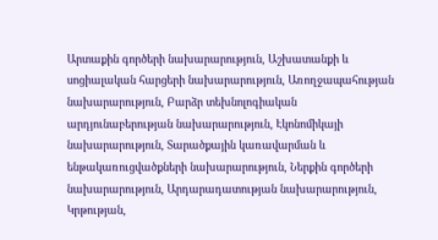Արտաքին գործերի նախարարություն, Աշխատանքի և սոցիալական հարցերի նախարարություն, Առողջապահության նախարարություն, Բարձր տեխնոլոգիական արդյունաբերության նախարարություն, Էկոնոմիկայի նախարարություն, Տարածքային կառավարման և ենթակառուցվածքների նախարարություն, Ներքին գործերի նախարարություն, Արդարադատության նախարարություն, Կրթության,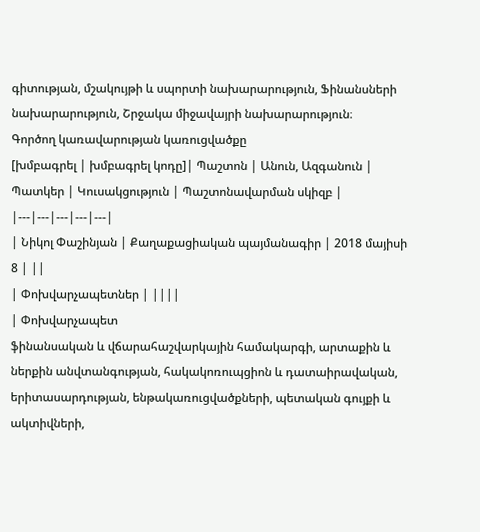գիտության, մշակույթի և սպորտի նախարարություն, Ֆինանսների նախարարություն, Շրջակա միջավայրի նախարարություն։
Գործող կառավարության կառուցվածքը
[խմբագրել | խմբագրել կոդը]| Պաշտոն | Անուն, Ազգանուն | Պատկեր | Կուսակցություն | Պաշտոնավարման սկիզբ |
|---|---|---|---|---|
| Նիկոլ Փաշինյան | Քաղաքացիական պայմանագիր | 2018 մայիսի 8 | ||
| Փոխվարչապետներ | ||||
| Փոխվարչապետ
ֆինանսական և վճարահաշվարկային համակարգի, արտաքին և ներքին անվտանգության, հակակոռուպցիոն և դատաիրավական, երիտասարդության, ենթակառուցվածքների, պետական գույքի և ակտիվների,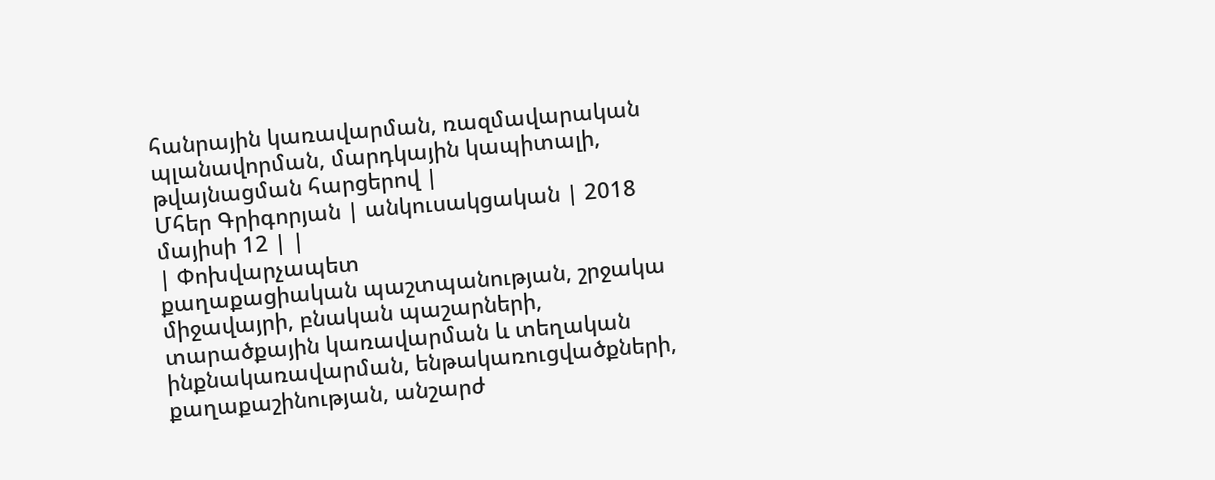հանրային կառավարման, ռազմավարական պլանավորման, մարդկային կապիտալի, թվայնացման հարցերով |
Մհեր Գրիգորյան | անկուսակցական | 2018 մայիսի 12 | |
| Փոխվարչապետ
քաղաքացիական պաշտպանության, շրջակա միջավայրի, բնական պաշարների, տարածքային կառավարման և տեղական ինքնակառավարման, ենթակառուցվածքների, քաղաքաշինության, անշարժ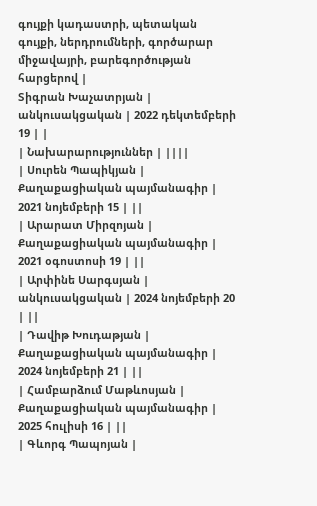գույքի կադաստրի, պետական գույքի, ներդրումների, գործարար միջավայրի, բարեգործության հարցերով |
Տիգրան Խաչատրյան | անկուսակցական | 2022 դեկտեմբերի 19 | |
| Նախարարություններ | ||||
| Սուրեն Պապիկյան | Քաղաքացիական պայմանագիր | 2021 նոյեմբերի 15 | ||
| Արարատ Միրզոյան | Քաղաքացիական պայմանագիր | 2021 օգոստոսի 19 | ||
| Արփինե Սարգսյան | անկուսակցական | 2024 նոյեմբերի 20 | ||
| Դավիթ Խուդաթյան | Քաղաքացիական պայմանագիր | 2024 նոյեմբերի 21 | ||
| Համբարձում Մաթևոսյան | Քաղաքացիական պայմանագիր | 2025 հուլիսի 16 | ||
| Գևորգ Պապոյան |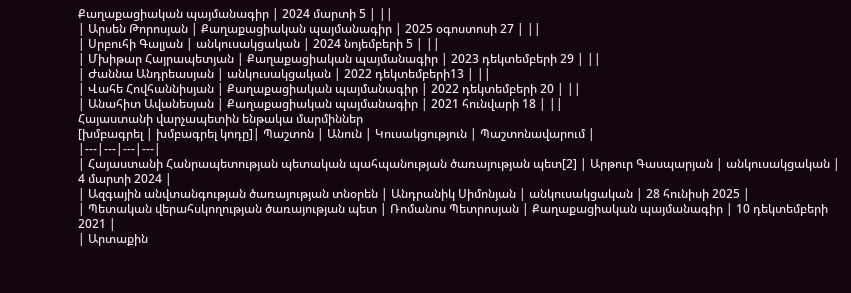Քաղաքացիական պայմանագիր | 2024 մարտի 5 | ||
| Արսեն Թորոսյան | Քաղաքացիական պայմանագիր | 2025 օգոստոսի 27 | ||
| Սրբուհի Գալյան | անկուսակցական | 2024 նոյեմբերի 5 | ||
| Մխիթար Հայրապետյան | Քաղաքացիական պայմանագիր | 2023 դեկտեմբերի 29 | ||
| Ժաննա Անդրեասյան | անկուսակցական | 2022 դեկտեմբերի13 | ||
| Վահե Հովհաննիսյան | Քաղաքացիական պայմանագիր | 2022 դեկտեմբերի 20 | ||
| Անահիտ Ավանեսյան | Քաղաքացիական պայմանագիր | 2021 հունվարի 18 | ||
Հայաստանի վարչապետին ենթակա մարմիններ
[խմբագրել | խմբագրել կոդը]| Պաշտոն | Անուն | Կուսակցություն | Պաշտոնավարում |
|---|---|---|---|
| Հայաստանի Հանրապետության պետական պահպանության ծառայության պետ[2] | Արթուր Գասպարյան | անկուսակցական | 4 մարտի 2024 |
| Ազգային անվտանգության ծառայության տնօրեն | Անդրանիկ Սիմոնյան | անկուսակցական | 28 հունիսի 2025 |
| Պետական վերահսկողության ծառայության պետ | Ռոմանոս Պետրոսյան | Քաղաքացիական պայմանագիր | 10 դեկտեմբերի 2021 |
| Արտաքին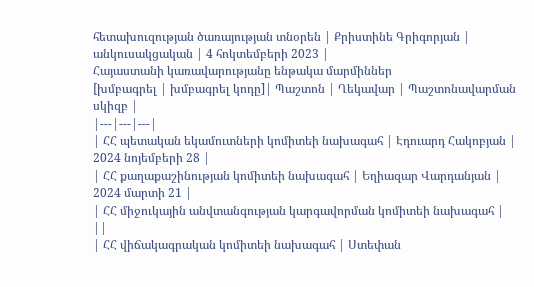հետախուզության ծառայության տնօրեն | Քրիստինե Գրիգորյան | անկուսակցական | 4 հոկտեմբերի 2023 |
Հայաստանի կառավարությանը ենթակա մարմիններ
[խմբագրել | խմբագրել կոդը]| Պաշտոն | Ղեկավար | Պաշտոնավարման սկիզբ |
|---|---|---|
| ՀՀ պետական եկամուտների կոմիտեի նախագահ | Էդուարդ Հակոբյան | 2024 նոյեմբերի 28 |
| ՀՀ քաղաքաշինության կոմիտեի նախագահ | Եղիազար Վարդանյան | 2024 մարտի 21 |
| ՀՀ միջուկային անվտանգության կարգավորման կոմիտեի նախագահ | ||
| ՀՀ վիճակագրական կոմիտեի նախագահ | Ստեփան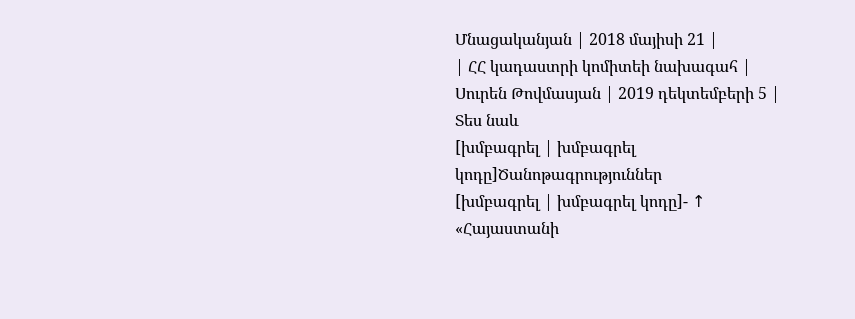Մնացականյան | 2018 մայիսի 21 |
| ՀՀ կադաստրի կոմիտեի նախագահ | Սուրեն Թովմասյան | 2019 դեկտեմբերի 5 |
Տես նաև
[խմբագրել | խմբագրել կոդը]Ծանոթագրություններ
[խմբագրել | խմբագրել կոդը]- ↑ «Հայաստանի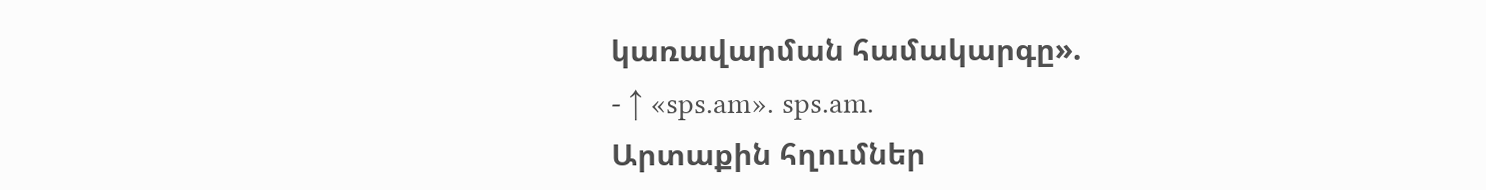կառավարման համակարգը».
- ↑ «sps.am». sps.am.
Արտաքին հղումներ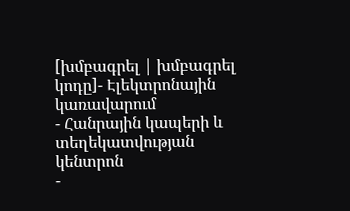[խմբագրել | խմբագրել կոդը]- Էլեկտրոնային կառավարում
- Հանրային կապերի և տեղեկատվության կենտրոն
-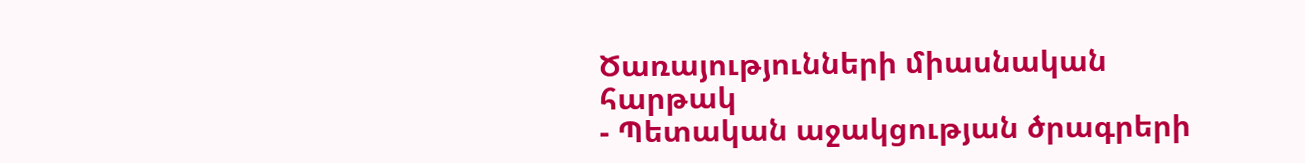Ծառայությունների միասնական հարթակ
- Պետական աջակցության ծրագրերի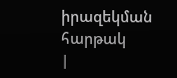իրազեկման հարթակ
|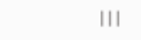|||